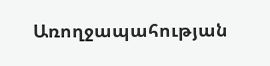Առողջապահության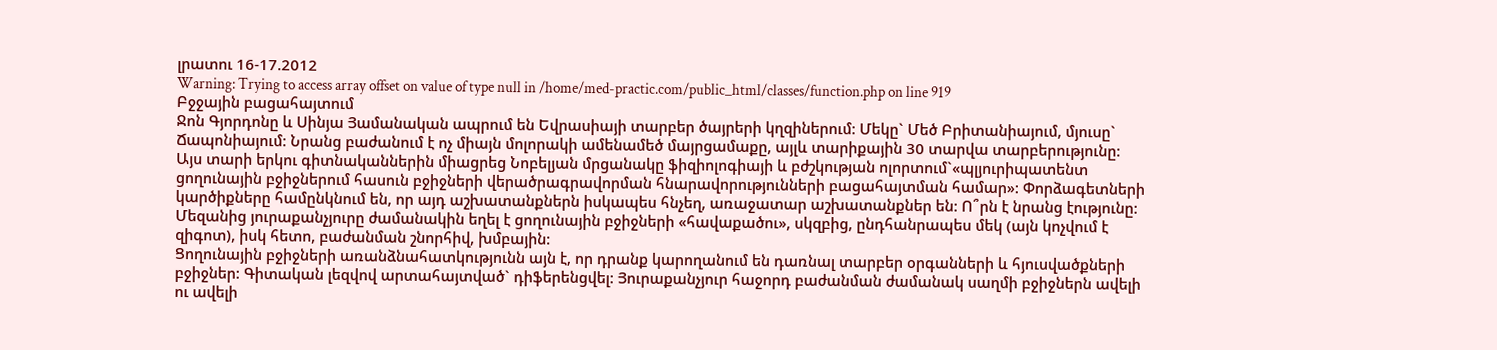լրատու 16-17.2012
Warning: Trying to access array offset on value of type null in /home/med-practic.com/public_html/classes/function.php on line 919
Բջջային բացահայտում
Ջոն Գյորդոնը և Սինյա Յամանական ապրում են Եվրասիայի տարբեր ծայրերի կղզիներում: Մեկը` Մեծ Բրիտանիայում, մյուսը` Ճապոնիայում: Նրանց բաժանում է ոչ միայն մոլորակի ամենամեծ մայրցամաքը, այլև տարիքային 30 տարվա տարբերությունը: Այս տարի երկու գիտնականներին միացրեց Նոբելյան մրցանակը ֆիզիոլոգիայի և բժշկության ոլորտում`«պլյուրիպատենտ ցողունային բջիջներում հասուն բջիջների վերածրագրավորման հնարավորությունների բացահայտման համար»: Փորձագետների կարծիքները համընկնում են, որ այդ աշխատանքներն իսկապես հնչեղ, առաջատար աշխատանքներ են: Ո՞րն է նրանց էությունը:
Մեզանից յուրաքանչյուրը ժամանակին եղել է ցողունային բջիջների «հավաքածու», սկզբից, ընդհանրապես մեկ (այն կոչվում է զիգոտ), իսկ հետո, բաժանման շնորհիվ, խմբային:
Ցողունային բջիջների առանձնահատկությունն այն է, որ դրանք կարողանում են դառնալ տարբեր օրգանների և հյուսվածքների բջիջներ: Գիտական լեզվով արտահայտված` դիֆերենցվել: Յուրաքանչյուր հաջորդ բաժանման ժամանակ սաղմի բջիջներն ավելի ու ավելի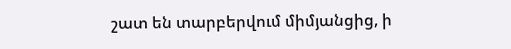շատ են տարբերվում միմյանցից, ի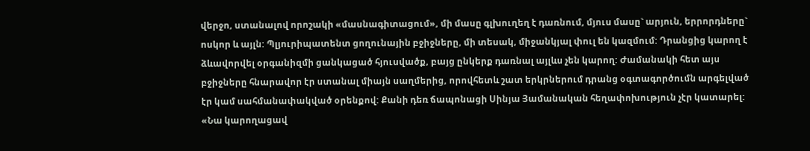վերջո, ստանալով որոշակի «մասնագիտացում», մի մասը գլխուղեղ է դառնում, մյուս մասը` արյուն, երրորդները` ոսկոր և այլն: Պլյուրիպատենտ ցողունային բջիջները, մի տեսակ, միջանկյալ փուլ են կազմում: Դրանցից կարող է ձևավորվել օրգանիզմի ցանկացած հյուսվածք, բայց ընկերք դառնալ այլևս չեն կարող: Ժամանակի հետ այս բջիջները հնարավոր էր ստանալ միայն սաղմերից, որովհետև շատ երկրներում դրանց օգտագործումն արգելված էր կամ սահմանափակված օրենքով: Քանի դեռ ճապոնացի Սինյա Յամանական հեղափոխություն չէր կատարել:
«Նա կարողացավ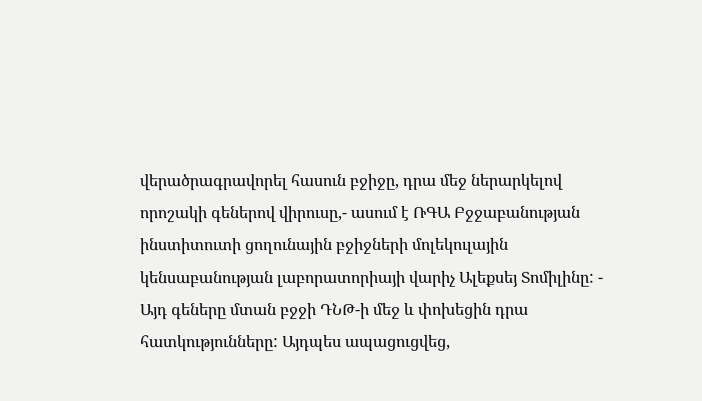վերածրագրավորել հասուն բջիջը, դրա մեջ ներարկելով որոշակի գեներով վիրուսը,- ասում է ՌԳԱ Բջջաբանության ինստիտուտի ցողունային բջիջների մոլեկուլային կենսաբանության լաբորատորիայի վարիչ Ալեքսեյ Տոմիլինը: - Այդ գեները մտան բջջի ԴՆԹ-ի մեջ և փոխեցին դրա հատկությունները: Այդպես ապացուցվեց,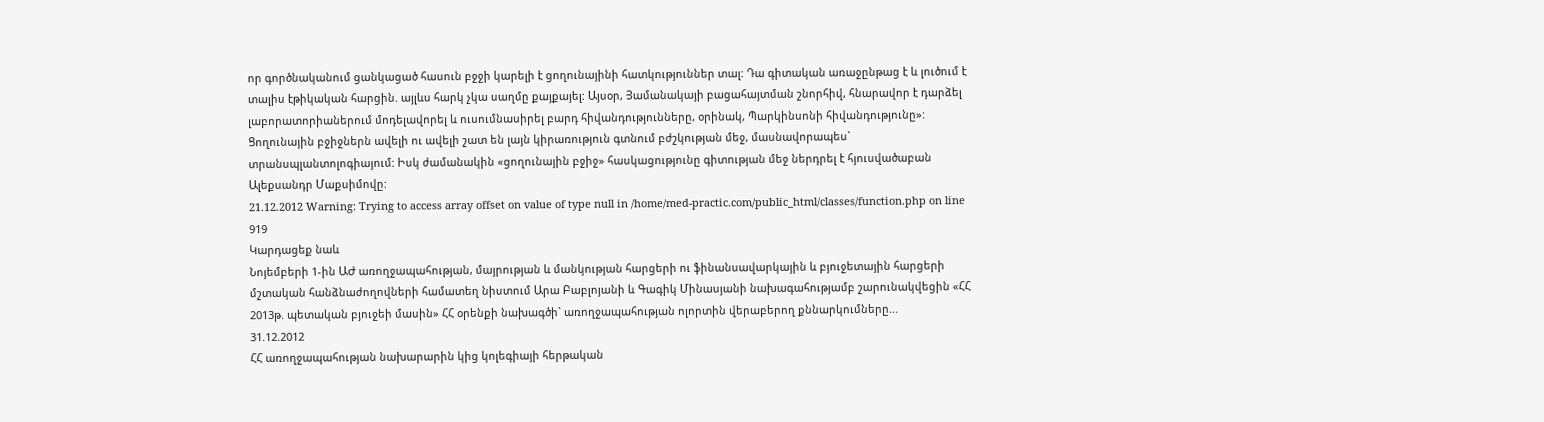որ գործնականում ցանկացած հասուն բջջի կարելի է ցողունայինի հատկություններ տալ: Դա գիտական առաջընթաց է և լուծում է տալիս էթիկական հարցին. այլևս հարկ չկա սաղմը քայքայել: Այսօր, Յամանակայի բացահայտման շնորհիվ, հնարավոր է դարձել լաբորատորիաներում մոդելավորել և ուսումնասիրել բարդ հիվանդությունները, օրինակ, Պարկինսոնի հիվանդությունը»:
Ցողունային բջիջներն ավելի ու ավելի շատ են լայն կիրառություն գտնում բժշկության մեջ, մասնավորապես` տրանսպլանտոլոգիայում: Իսկ ժամանակին «ցողունային բջիջ» հասկացությունը գիտության մեջ ներդրել է հյուսվածաբան Ալեքսանդր Մաքսիմովը:
21.12.2012 Warning: Trying to access array offset on value of type null in /home/med-practic.com/public_html/classes/function.php on line 919
Կարդացեք նաև
Նոյեմբերի 1-ին ԱԺ առողջապահության, մայրության և մանկության հարցերի ու ֆինանսավարկային և բյուջետային հարցերի մշտական հանձնաժողովների համատեղ նիստում Արա Բաբլոյանի և Գագիկ Մինասյանի նախագահությամբ շարունակվեցին «ՀՀ 2013թ. պետական բյուջեի մասին» ՀՀ օրենքի նախագծի` առողջապահության ոլորտին վերաբերող քննարկումները...
31.12.2012
ՀՀ առողջապահության նախարարին կից կոլեգիայի հերթական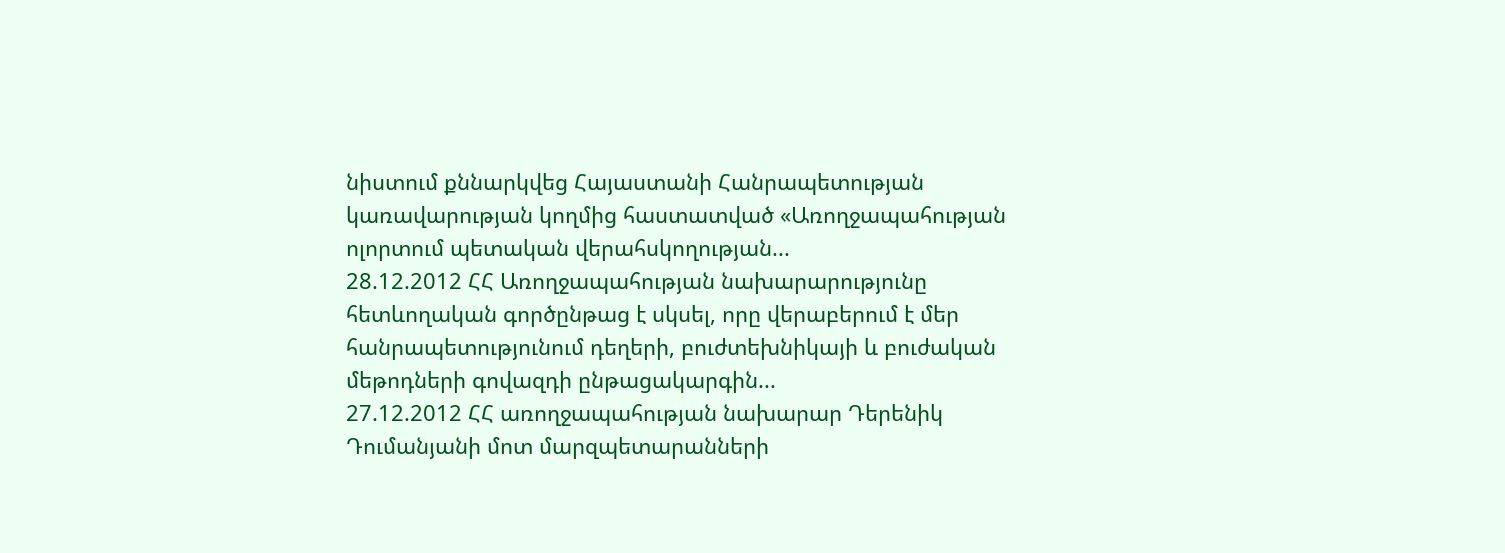նիստում քննարկվեց Հայաստանի Հանրապետության կառավարության կողմից հաստատված «Առողջապահության ոլորտում պետական վերահսկողության...
28.12.2012 ՀՀ Առողջապահության նախարարությունը հետևողական գործընթաց է սկսել, որը վերաբերում է մեր հանրապետությունում դեղերի, բուժտեխնիկայի և բուժական մեթոդների գովազդի ընթացակարգին...
27.12.2012 ՀՀ առողջապահության նախարար Դերենիկ Դումանյանի մոտ մարզպետարանների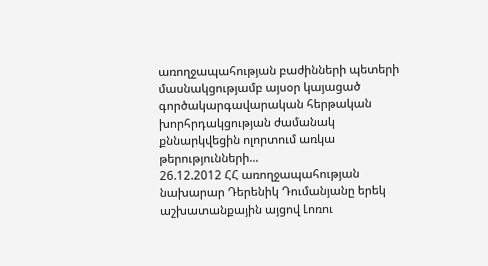առողջապահության բաժինների պետերի մասնակցությամբ այսօր կայացած գործակարգավարական հերթական խորհրդակցության ժամանակ քննարկվեցին ոլորտում առկա թերությունների...
26.12.2012 ՀՀ առողջապահության նախարար Դերենիկ Դումանյանը երեկ աշխատանքային այցով Լոռու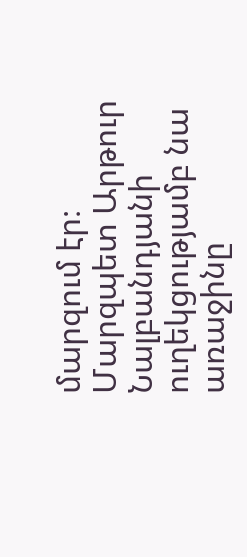մարզում էր։ Մարզպետ Արթուր Նալբանդյանի ուղեկցությամբ նա առաջինը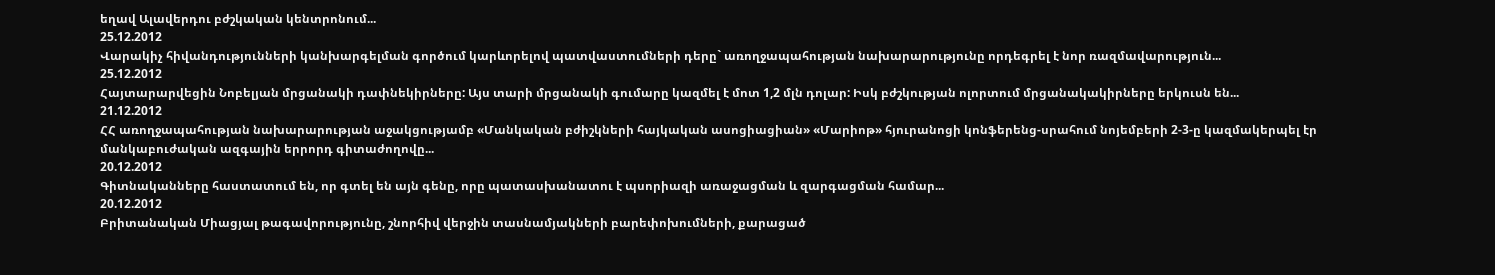եղավ Ալավերդու բժշկական կենտրոնում...
25.12.2012
Վարակիչ հիվանդությունների կանխարգելման գործում կարևորելով պատվաստումների դերը` առողջապահության նախարարությունը որդեգրել է նոր ռազմավարություն...
25.12.2012
Հայտարարվեցին Նոբելյան մրցանակի դափնեկիրները: Այս տարի մրցանակի գումարը կազմել է մոտ 1,2 մլն դոլար: Իսկ բժշկության ոլորտում մրցանակակիրները երկուսն են...
21.12.2012
ՀՀ առողջապահության նախարարության աջակցությամբ «Մանկական բժիշկների հայկական ասոցիացիան» «Մարիոթ» հյուրանոցի կոնֆերենց-սրահում նոյեմբերի 2-3-ը կազմակերպել էր մանկաբուժական ազգային երրորդ գիտաժողովը...
20.12.2012
Գիտնականները հաստատում են, որ գտել են այն գենը, որը պատասխանատու է պսորիազի առաջացման և զարգացման համար...
20.12.2012
Բրիտանական Միացյալ թագավորությունը, շնորհիվ վերջին տասնամյակների բարեփոխումների, քարացած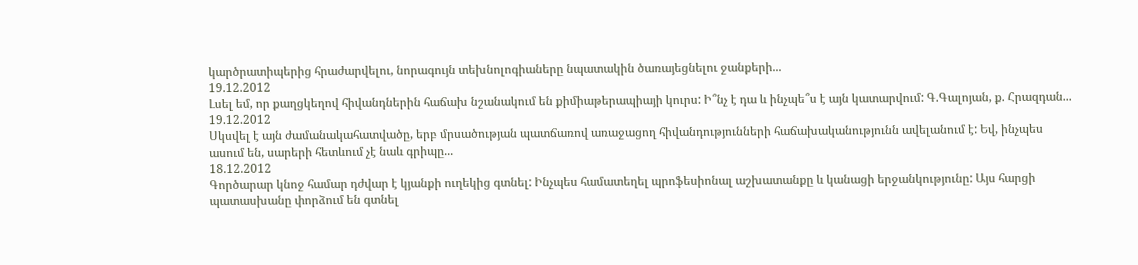կարծրատիպերից հրաժարվելու, նորագույն տեխնոլոգիաները նպատակին ծառայեցնելու ջանքերի...
19.12.2012
Լսել եմ, որ քաղցկեղով հիվանդներին հաճախ նշանակում են քիմիաթերապիայի կուրս: Ի՞նչ է դա և ինչպե՞ս է այն կատարվում: Գ.Գալոյան, ք. Հրազդան...
19.12.2012
Սկսվել է այն ժամանակահատվածը, երբ մրսածության պատճառով առաջացող հիվանդությունների հաճախականությունն ավելանում է: Եվ, ինչպես ասում են, սարերի հետևում չէ նաև գրիպը...
18.12.2012
Գործարար կնոջ համար դժվար է կյանքի ուղեկից գտնել: Ինչպես համատեղել պրոֆեսիոնալ աշխատանքը և կանացի երջանկությունը: Այս հարցի պատասխանը փորձում են գտնել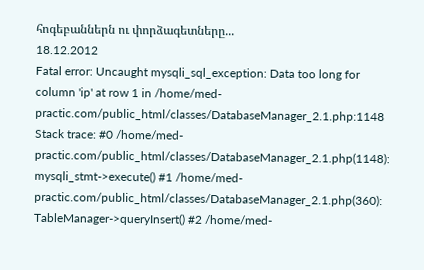հոգեբաններն ու փորձագետները...
18.12.2012
Fatal error: Uncaught mysqli_sql_exception: Data too long for column 'ip' at row 1 in /home/med-practic.com/public_html/classes/DatabaseManager_2.1.php:1148 Stack trace: #0 /home/med-practic.com/public_html/classes/DatabaseManager_2.1.php(1148): mysqli_stmt->execute() #1 /home/med-practic.com/public_html/classes/DatabaseManager_2.1.php(360): TableManager->queryInsert() #2 /home/med-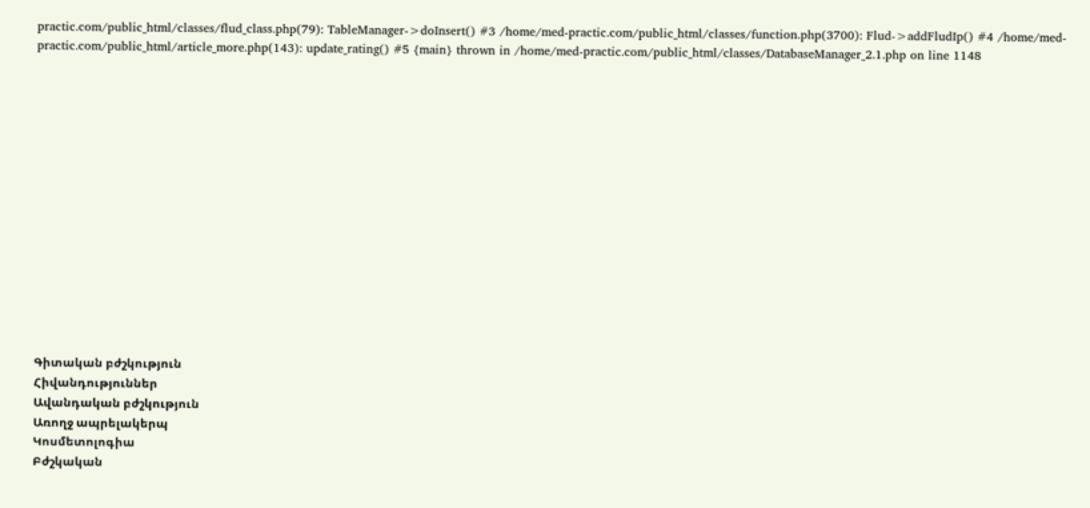practic.com/public_html/classes/flud_class.php(79): TableManager->doInsert() #3 /home/med-practic.com/public_html/classes/function.php(3700): Flud->addFludIp() #4 /home/med-practic.com/public_html/article_more.php(143): update_rating() #5 {main} thrown in /home/med-practic.com/public_html/classes/DatabaseManager_2.1.php on line 1148















Գիտական բժշկություն
Հիվանդություններ
Ավանդական բժշկություն
Առողջ ապրելակերպ
Կոսմետոլոգիա
Բժշկական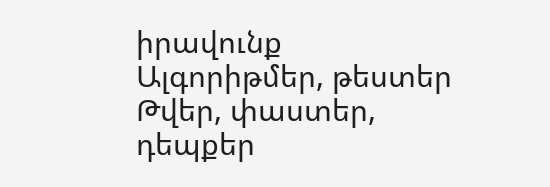իրավունք
Ալգորիթմեր, թեստեր
Թվեր, փաստեր, դեպքեր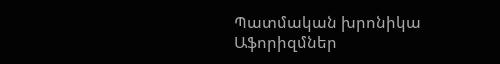Պատմական խրոնիկա
Աֆորիզմներ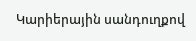Կարիերային սանդուղքով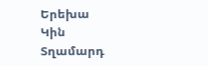Երեխա
Կին
Տղամարդ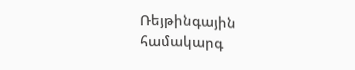Ռեյթինգային համակարգ